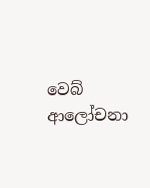වෙබ් ආලෝචනා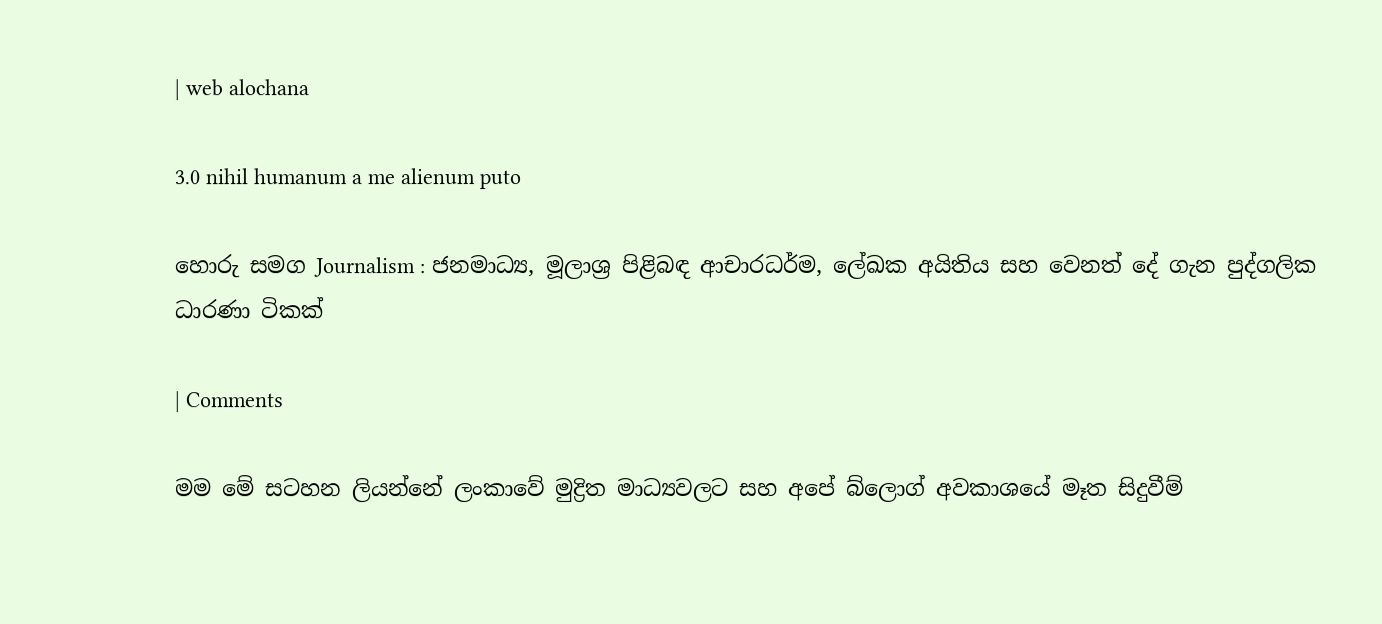| web alochana

3.0 nihil humanum a me alienum puto

හොරු සමග Journalism : ජනමාධ්‍ය, මූලාශ්‍ර පිළිබඳ ආචාරධර්ම, ලේඛක අයිතිය සහ වෙනත් දේ ගැන පුද්ගලික ධාරණා ටිකක්

| Comments

මම මේ සටහන ලියන්නේ ලංකාවේ මුද්‍රිත මාධ්‍යවල‍ට සහ අපේ බ්ලොග් අවකාශයේ මෑත සිදුවීම්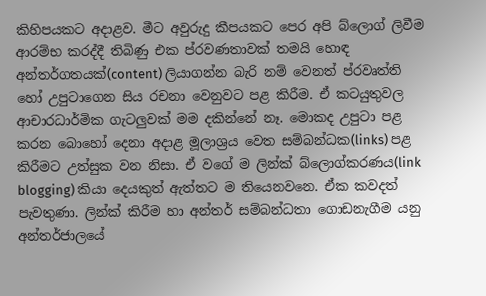කිහිපයකට අදාළව. මීට අවුරුදු කීපයකට පෙර අපි බ්ලොග් ලිවීම ආරම්භ කරද්දී තිබිණු එක ප්රවණතාවක් තමයි හොඳ අන්තර්ගතයක්(content) ලියාගන්න බැරි නම් වෙනත් ප්රවෘත්ති හෝ උපුටාගෙන සිය රචනා වෙනුවට පළ කිරීම. ඒ කටයුතුවල ආචාරධාර්මික ගැටලුවක් මම දකින්නේ නෑ. මොකද උපුටා පළ කරන බොහෝ දෙනා අදාළ මූලාශ්‍රය වෙත සම්බන්ධක(links) පළ කිරීමට උත්සුක වන නිසා. ඒ වගේ ම ලින්ක් බ්ලොග්කරණය(link blogging) කියා දෙයකුත් ඇත්තට ම තියෙනවනෙ. ඒක කවදත් පැවතුණා. ලින්ක් කිරීම හා අන්තර් සම්බන්ධතා ගොඩනැගීම යනු අන්තර්ජාලයේ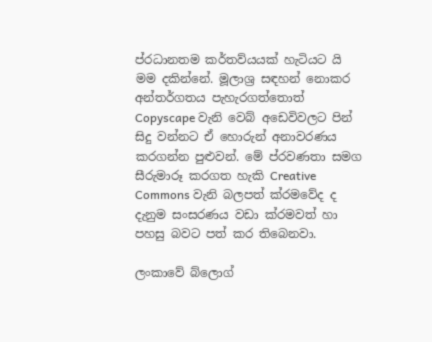ප්රධානතම කර්තව්යයක් හැටියට යි මම දකින්නේ. මූලාශ්‍ර සඳහන් නොකර අන්තර්ගතය පැහැරගත්තොත් Copyscape වැනි වෙබ් අඩෙවිවලට පින් සිදු වන්නට ඒ හොරුන් අනාවරණය කරගන්න පුළුවන්. මේ ප්රවණතා සමග සීරුමාරූ කරගත හැකි Creative Commons වැනි බලපත් ක්රමවේද ද දැනුම සංසරණය වඩා ක්රමවත් හා පහසු බවට පත් කර තිබෙනවා.

ලංකාවේ බ්ලොග්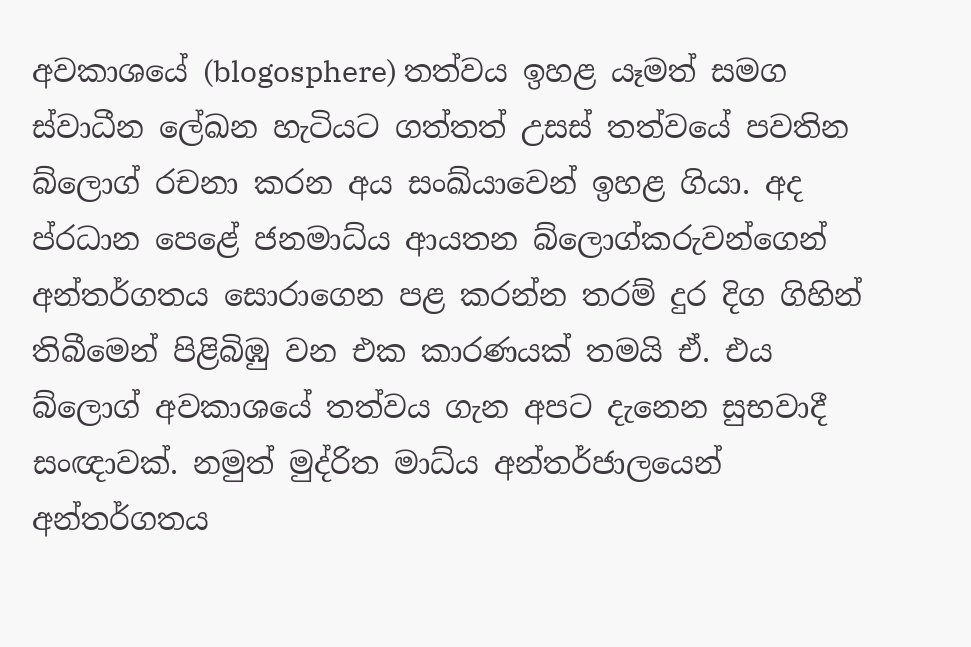අවකාශයේ (blogosphere) තත්වය ඉහළ යෑමත් සමග ස්වාධීන ලේඛන හැටියට ගත්තත් උසස් තත්වයේ පවතින බ්ලොග් රචනා කරන අය සංඛ්යාවෙන් ඉහළ ගියා. අද ප්රධාන පෙළේ ජනමාධ්ය ආයතන බ්ලොග්කරුවන්ගෙන් අන්තර්ගතය සොරාගෙන පළ කරන්න තරම් දුර දිග ගිහින් තිබීමෙන් පිළිබිඹු වන එක කාරණයක් තමයි ඒ. එය බ්ලොග් අවකාශයේ තත්වය ගැන අපට දැනෙන සුභවාදී සංඥාවක්. නමුත් මුද්රිත මාධ්ය අන්තර්ජාලයෙන් අන්තර්ගතය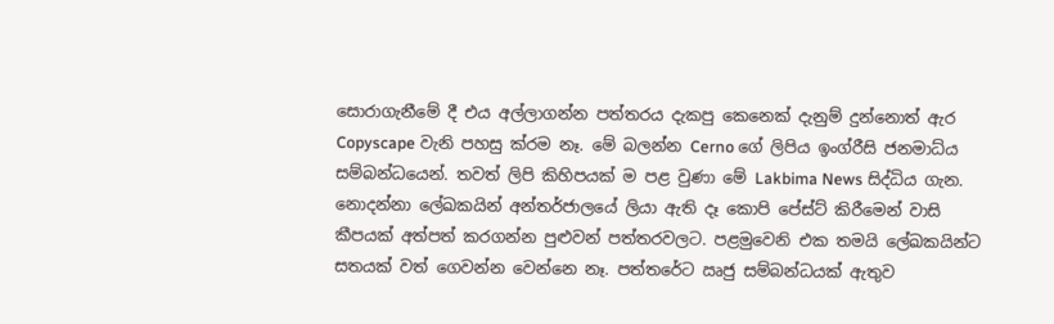සොරාගැනීමේ දී එය අල්ලාගන්න පත්තරය දැකපු කෙනෙක් දැනුම් දුන්නොත් ඇර Copyscape වැනි පහසු ක්රම නෑ. මේ බලන්න Cerno ගේ ලිපිය ඉංග්රීසි ජනමාධ්ය සම්බන්ධයෙන්. තවත් ලිපි කිහිපයක් ම පළ වුණා මේ Lakbima News සිද්ධිය ගැන. නොදන්නා ලේඛකයින් අන්තර්ජාලයේ ලියා ඇති දෑ කොපි පේස්ට් කිරීමෙන් වාසි කීපයක් අත්පත් කරගන්න පුළුවන් පත්තරවලට. පළමුවෙනි එක තමයි ලේඛකයින්ට සතයක් වත් ගෙවන්න වෙන්නෙ නෑ. පත්තරේට ඍජු සම්බන්ධයක් ඇතුව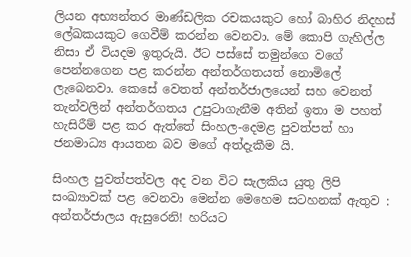ලියන අභ්‍යන්තර මාණ්ඩලික රචකයකුට හෝ බාහිර නිදහස් ලේඛකයකුට ගෙවීම් කරන්න වෙනවා. මේ කොපි ගැහිල්ල නිසා ඒ වියදම ඉතුරුයි. ඊට පස්සේ තමුන්ගෙ වගේ පෙන්නගෙන පළ කරන්න අන්තර්ගතයත් නොමිලේ ලැබෙනවා. කෙසේ වෙතත් අන්තර්ජාලයෙන් සහ වෙනත් තැන්වලින් අන්තර්ගතය උපුටාගැනීම අතින් ඉතා ම පහත් හැසිරීම් පළ කර ඇත්තේ සිංහල-දෙමළ පුවත්පත් හා ජනමාධ්‍ය ආයතන බව මගේ අත්දැකීම යි.

සිංහල පුවත්පත්වල අද වන විට සැලකිය යුතු ලිපි සංඛ්‍යාවක් පළ වෙනවා මෙන්න මෙහෙම සටහනක් ඇතුව : අන්තර්ජාලය ඇසුරෙනි! හරියට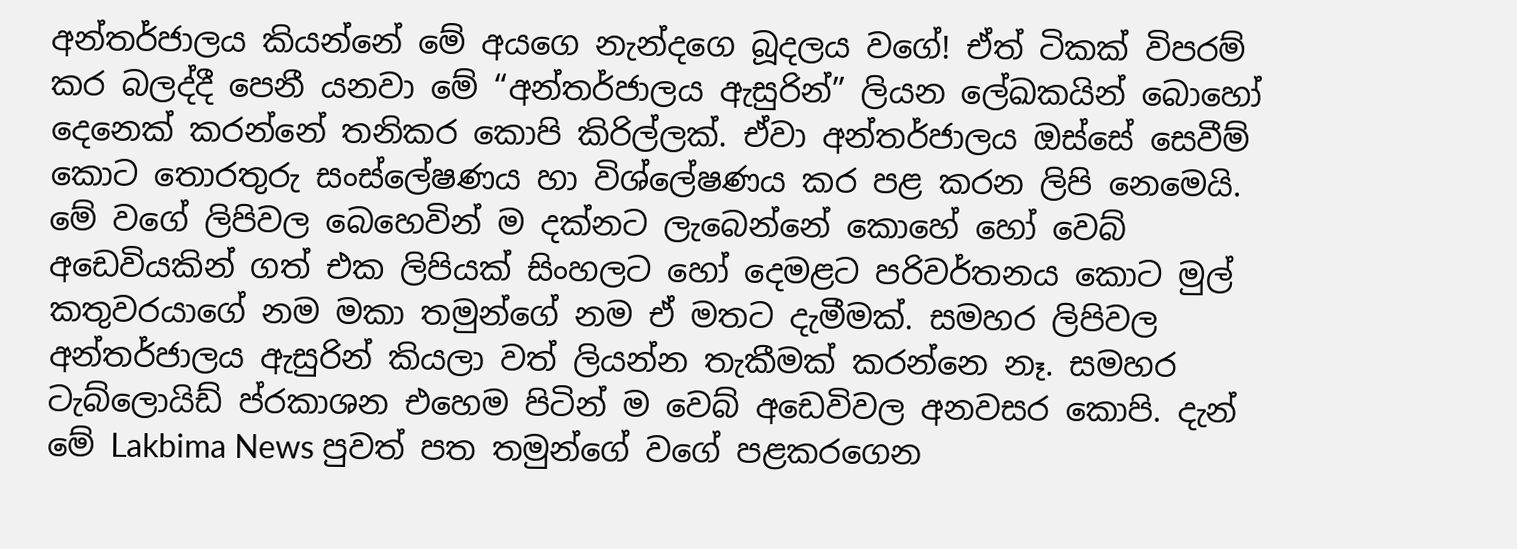අන්තර්ජාලය කියන්නේ මේ අයගෙ නැන්දගෙ බූදලය වගේ! ඒත් ටිකක් විපරම් කර බලද්දී පෙනී යනවා මේ “අන්තර්ජාලය ඇසුරින්” ලියන ලේඛකයින් බොහෝ දෙනෙක් කරන්නේ තනිකර කොපි කිරිල්ලක්. ඒවා අන්තර්ජාලය ඔස්සේ සෙවීම් කොට තොරතුරු සංස්ලේෂණය හා විශ්ලේෂණය කර පළ කරන ලිපි නෙමෙයි. මේ වගේ ලිපිවල බෙහෙවින් ම දක්නට ලැබෙන්නේ කොහේ හෝ වෙබ් අඩෙවියකින් ගත් එක ලිපියක් සිංහලට හෝ දෙමළට පරිවර්තනය කොට මුල් කතුවරයාගේ නම මකා තමුන්ගේ නම ඒ මතට දැමීමක්. සමහර ලිපිවල අන්තර්ජාලය ඇසුරින් කියලා වත් ලියන්න තැකීමක් කරන්නෙ නෑ. සමහර ටැබ්ලොයිඩ් ප්රකාශන එහෙම පිටින් ම වෙබ් අඩෙවිවල අනවසර කොපි. දැන් මේ Lakbima News පුවත් පත තමුන්ගේ වගේ පළකරගෙන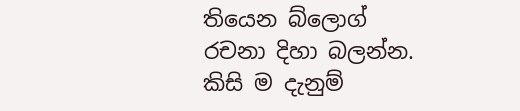තියෙන බ්ලොග් රචනා දිහා බලන්න. කිසි ම දැනුම්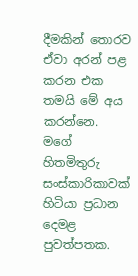දීමකින් තොරව ඒවා අරන් පළ කරන එක තමයි මේ අය කරන්නෙ. මගේ හිතමිතුරු සංස්කාරිකාවක් හිටියා ප්‍රධාන දෙමළ පුවත්පතක.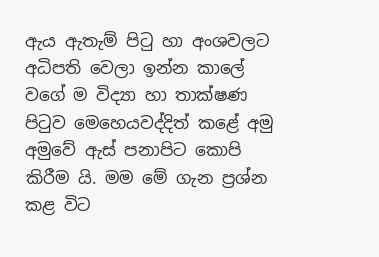ඇය ඇතැම් පිටු හා අංශවලට අධිපති වෙලා ඉන්න කාලේ වගේ ම විද්‍යා හා තාක්ෂණ පිටුව මෙහෙයවද්දිත් කළේ අමු අමුවේ ඇස් පනාපිට කොපි කිරීම යි. මම මේ ගැන ප්‍රශ්න කළ විට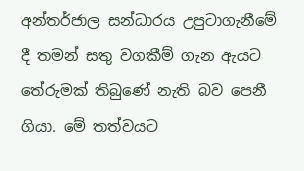අන්තර්ජාල සන්ධාරය උපුටාගැනීමේ දී තමන් සතු වගකීම් ගැන ඇයට තේරුමක් තිබුණේ නැති බව පෙනී ගියා. මේ තත්වයට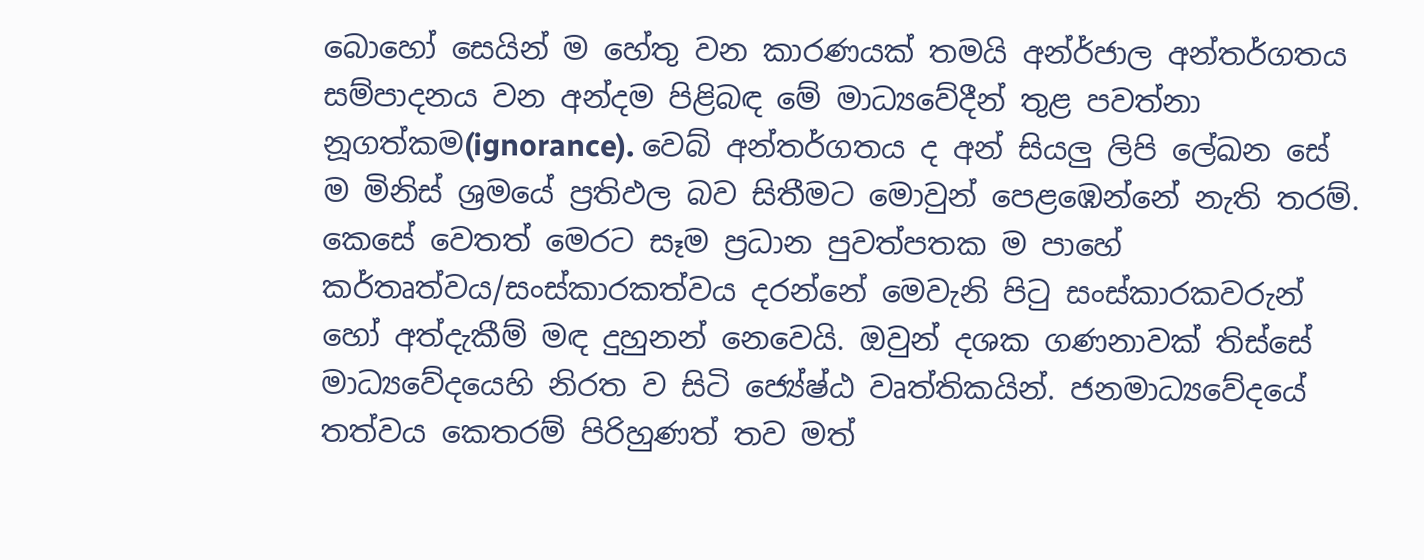බොහෝ සෙයින් ම හේතු වන කාරණයක් තමයි අන්ර්ජාල අන්තර්ගතය සම්පාදනය වන අන්දම පිළිබඳ මේ මාධ්‍යවේදීන් තුළ පවත්නා නූගත්කම(ignorance). වෙබ් අන්තර්ගතය ද අන් සියලු ලිපි ලේඛන සේ ම මිනිස් ශ්‍රමයේ ප්‍රතිඵල බව සිතීමට මොවුන් පෙළඹෙන්නේ නැති තරම්. කෙසේ වෙතත් මෙරට සෑම ප්‍රධාන පුවත්පතක ම පාහේ කර්තෘත්වය/සංස්කාරකත්වය දරන්නේ මෙවැනි පිටු සංස්කාරකවරුන් හෝ අත්දැකීම් මඳ දුහුනන් නෙවෙයි. ඔවුන් දශක ගණනාවක් තිස්සේ මාධ්‍යවේදයෙහි නිරත ව සිටි ජ්‍යේෂ්ඨ වෘත්තිකයින්. ජනමාධ්‍යවේදයේ තත්වය කෙතරම් පිරිහුණත් තව මත්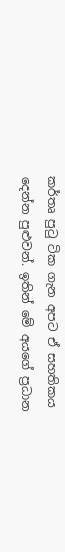කර්තෘ පුටු ටික ගැන අපට ඒ සහතිකය දෙන්න පුළුවන්. ඉතින් මේ අයගේ ප්‍රධාන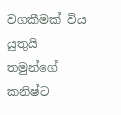වගකීමක් විය යුතුයි තමුන්ගේ කනිෂ්ට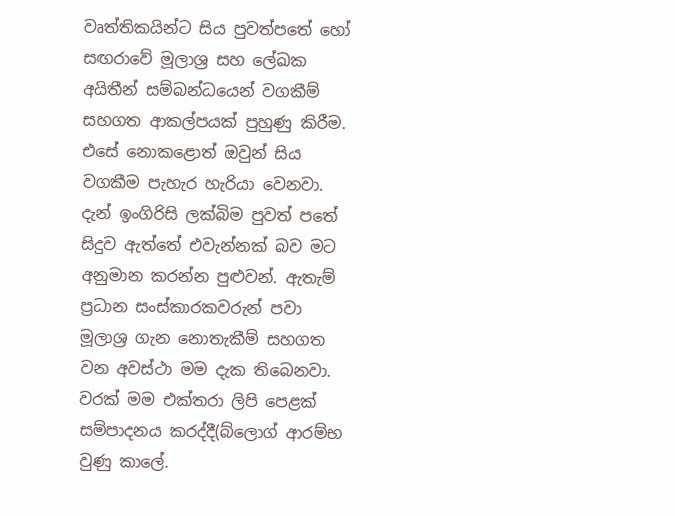වෘත්තිකයින්ට සිය පුවත්පතේ හෝ සඟරාවේ මූලාශ්‍ර සහ ලේඛක අයිතීන් සම්බන්ධයෙන් වගකීම් සහගත ආකල්පයක් පුහුණු කිරීම. එසේ නොකළොත් ඔවුන් සිය වගකීම පැහැර හැරියා වෙනවා. දැන් ඉංගිරිසි ලක්බිම පුවත් පතේ සිදුව ඇත්තේ එවැන්නක් බව මට අනුමාන කරන්න පුළුවන්. ඇතැම් ප්‍රධාන සංස්කාරකවරුන් පවා මූලාශ්‍ර ගැන නොතැකීම් සහගත වන අවස්ථා මම දැක තිබෙනවා. වරක් මම එක්තරා ලිපි පෙළක් සම්පාදනය කරද්දී(බ්ලොග් ආරම්භ වුණු කාලේ.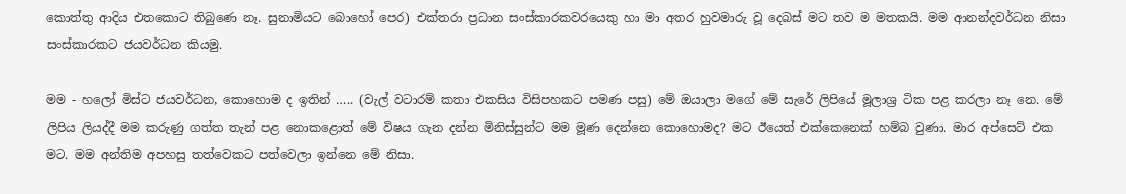කොත්තු ආදිය එතකොට තිබුණෙ නෑ. සුනාමියට බොහෝ පෙර) එක්තරා ප්‍රධාන සංස්කාරකවරයෙකු හා මා අතර හුවමාරු වූ දෙබස් මට තව ම මතකයි. මම ආනන්දවර්ධන නිසා සංස්කාරකට ජයවර්ධන කියමු.

මම - හලෝ මිස්ට ජයවර්ධන, කොහොම ද ඉතින් ….. (වැල් වටාරම් කතා එකසිය විසිපහකට පමණ පසු) මේ ඔයාලා මගේ මේ සැරේ ලිපියේ මූලාශ්‍ර ටික පළ කරලා නෑ නෙ. මේ ලිපිය ලියද්දී මම කරුණු ගත්ත තැන් පළ නොකළොත් මේ විෂය ගැන දන්න මිනිස්සුන්ට මම මූණ දෙන්නෙ කොහොමද? මට ඊයෙත් එක්කෙනෙක් හම්බ වුණා. මාර අප්සෙට් එක මට. මම අන්තිම අපහසු තත්වෙකට පත්වෙලා ඉන්නෙ මේ නිසා.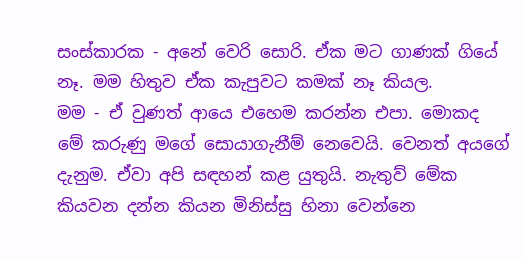සංස්කාරක - අනේ වෙරි සොරි. ඒක මට ගාණක් ගියේ නෑ. මම හිතුව ඒක කැපුවට කමක් නෑ කියල.
මම - ඒ වුණත් ආයෙ එහෙම කරන්න එපා. මොකද මේ කරුණු මගේ සොයාගැනීම් නෙවෙයි. වෙනත් අයගේ දැනුම. ඒවා අපි සඳහන් කළ යුතුයි. නැතුව් මේක කියවන දන්න කියන මිනිස්සු හිනා වෙන්නෙ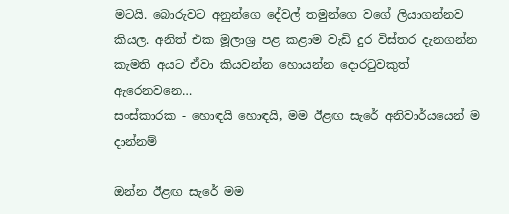මටයි. බොරුවට අනුන්ගෙ දේවල් තමුන්ගෙ වගේ ලියාගන්නව කියල. අනිත් එක මූලාශ්‍ර පළ කළාම වැඩි දුර විස්තර දැනගන්න කැමති අයට ඒවා කියවන්න හොයන්න දොරටුවකුත් ඇරෙනවනෙ…
සංස්කාරක - හොඳයි හොඳයි, මම ඊළඟ සැරේ අනිවාර්යයෙන් ම දාන්නම්

ඔන්න ඊළඟ සැරේ මම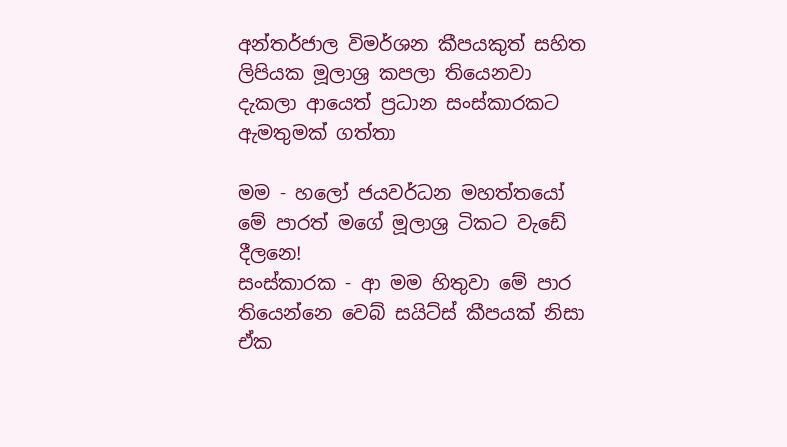අන්තර්ජාල විමර්ශන කීපයකුත් සහිත ලිපියක මූලාශ්‍ර කපලා තියෙනවා දැකලා ආයෙත් ප්‍රධාන සංස්කාරකට ඇමතුමක් ගත්තා

මම - හලෝ ජයවර්ධන මහත්තයෝ මේ පාරත් මගේ මූලාශ්‍ර ටිකට වැඩේ දීලනෙ!
සංස්කාරක - ආ මම හිතුවා මේ පාර තියෙන්නෙ වෙබ් සයිට්ස් කීපයක් නිසා ඒක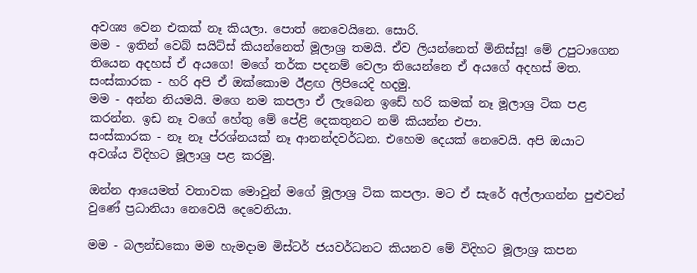අවශ්‍ය වෙන එකක් නෑ කියලා. පොත් නෙවෙයිනෙ. සොරි.
මම - ඉතින් වෙබ් සයිට්ස් කියන්නෙත් මූලාශ්‍ර තමයි. ඒව ලියන්නෙත් මිනිස්සු! මේ උපුටාගෙන තියෙන අදහස් ඒ අයගෙ! මගේ තර්ක පදනම් වෙලා තියෙන්නෙ ඒ අයගේ අදහස් මත.
සංස්කාරක - හරි අපි ඒ ඔක්කොම ඊළඟ ලිපියෙදි හදමු.
මම - අන්න නියමයි. මගෙ නම කපලා ඒ ලැබෙන ඉඩේ හරි කමක් නෑ මූලාශ්‍ර ටික පළ කරන්න. ඉඩ නෑ වගේ හේතු මේ පේළි දෙකතුනට නම් කියන්න එපා.
සංස්කාරක - නෑ නෑ ප්රශ්නයක් නෑ ආනන්දවර්ධන. එහෙම දෙයක් නෙවෙයි. අපි ඔයාට අවශ්ය විදිහට මූලාශ්‍ර පළ කරමු.

ඔන්න ආයෙමත් වතාවක මොවුන් මගේ මූලාශ්‍ර ටික කපලා. මට ඒ සැරේ අල්ලාගන්න පුළුවන් වුණේ ප්‍රධානියා නෙවෙයි දෙවෙනියා.

මම - බලන්ඩකො මම හැමදාම මිස්ටර් ජයවර්ධනට කියනව මේ විදිහට මූලාශ්‍ර කපන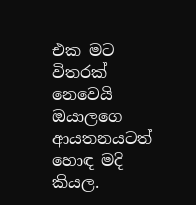එක මට විතරක් නෙවෙයි ඔයාලගෙ ආයතනයටත් හොඳ මදි කියල.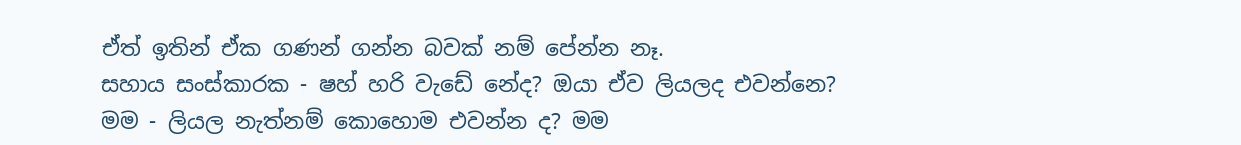ඒත් ඉතින් ඒක ගණන් ගන්න බවක් නම් පේන්න නෑ.
සහාය සංස්කාරක - ෂහ් හරි වැඩේ නේද? ඔයා ඒව ලියලද එවන්නෙ?
මම - ලියල නැත්නම් කොහොම එවන්න ද? මම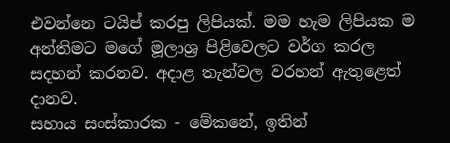එවන්නෙ ටයිප් කරපු ලිපියක්. මම හැම ලිපියක ම අන්තිමට මගේ මූලාශ්‍ර පිළිවෙලට වර්ග කරල සදහන් කරනව. අදාළ තැන්වල වරහන් ඇතුළෙත් දානව.
සහාය සංස්කාරක - මේකනේ, ඉතින්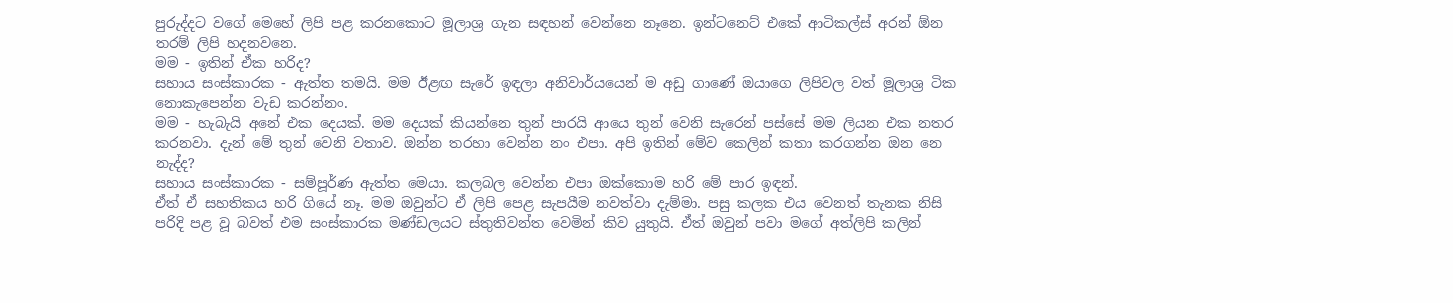පුරුද්දට වගේ මෙහේ ලිපි පළ කරනකොට මූලාශ්‍ර ගැන සඳහන් වෙන්නෙ නෑනෙ. ඉන්ටනෙට් එකේ ආටිකල්ස් අරන් ඕන තරම් ලිපි හදනවනෙ.
මම - ඉතින් ඒක හරිද?
සහාය සංස්කාරක - ඇත්ත තමයි. මම ඊළඟ සැරේ ඉඳලා අනිවාර්යයෙන් ම අඩු ගාණේ ඔයාගෙ ලිපිවල වත් මූලාශ්‍ර ටික නොකැපෙන්න වැඩ කරන්නං.
මම - හැබැයි අනේ එක දෙයක්. මම දෙයක් කියන්නෙ තුන් පාරයි ආයෙ තුන් වෙනි සැරෙන් පස්සේ මම ලියන එක නතර කරනවා. දැන් මේ තුන් වෙනි වතාව. ඔන්න තරහා වෙන්න නං එපා. අපි ඉතින් මේව කෙලින් කතා කරගන්න ඔන නෙ නැද්ද?
සහාය සංස්කාරක - සම්පූර්ණ ඇත්ත මෙයා. කලබල වෙන්න එපා ඔක්කොම හරි මේ පාර ඉඳන්.
ඒත් ඒ සහතිකය හරි ගියේ නෑ. මම ඔවුන්ට ඒ ලිපි පෙළ සැපයීම නවත්වා දැම්මා. පසු කලක එය වෙනත් තැනක නිසි පරිදි පළ වූ බවත් එම සංස්කාරක මණ්ඩලයට ස්තුතිවන්ත වෙමින් කිව යුතුයි. ඒත් ඔවුන් පවා මගේ අත්ලිපි කලින්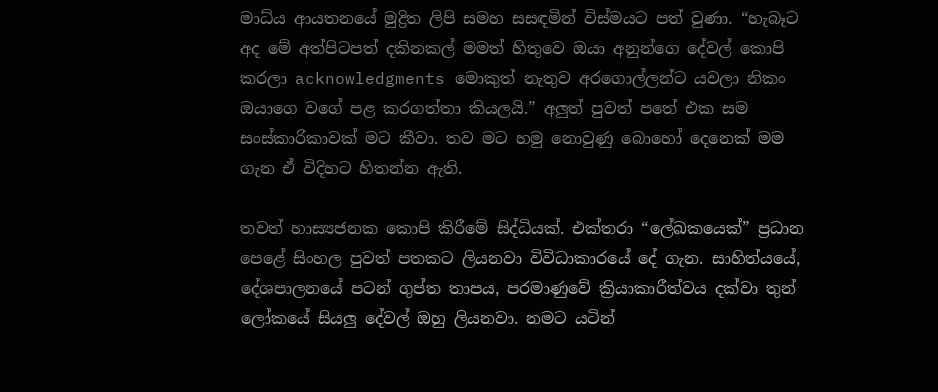මාධ්ය ආයතනයේ මුද්‍රිත ලිපි සමහ සසඳමින් විස්මයට පත් වුණා. “හැබෑට අද මේ අත්පිටපත් දකිනකල් මමත් හිතුවෙ ඔයා අනුන්ගෙ දේවල් කොපි කරලා acknowledgments මොකුත් නැතුව අරගොල්ලන්ට යවලා නිකං ඔයාගෙ වගේ පළ කරගත්තා කියලයි.” අලුත් පුවත් පතේ එක සම සංස්කාරිකාවක් මට කීවා. තව මට හමු නොවුණු බොහෝ දෙනෙක් මම ගැන ඒ විදිහට හිතන්න ඇති.

තවත් හාස්‍යජනක කොපි කිරීමේ සිද්ධියක්. එක්තරා “ලේඛකයෙක්” ප්‍රධාන පෙළේ සිංහල පුවත් පතකට ලියනවා විවිධාකාරයේ දේ ගැන. සාහිත්යයේ, දේශපාලනයේ පටන් ගුප්ත තාපය, පරමාණුවේ ක්‍රියාකාරීත්වය දක්වා තුන් ලෝකයේ සියලු දේවල් ඔහු ලියනවා. නමට යටින්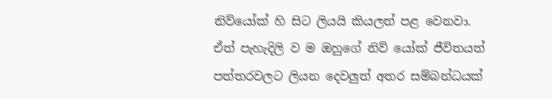නිව්යෝක් හි සිට ලියයි කියලත් පළ වෙනවා. ඒත් පැහැදිලි ව ම ඔහුගේ නිව් යෝක් ජීවිතයත් පත්තරවලට ලියන දෙවලුත් අතර සම්බන්ධයක්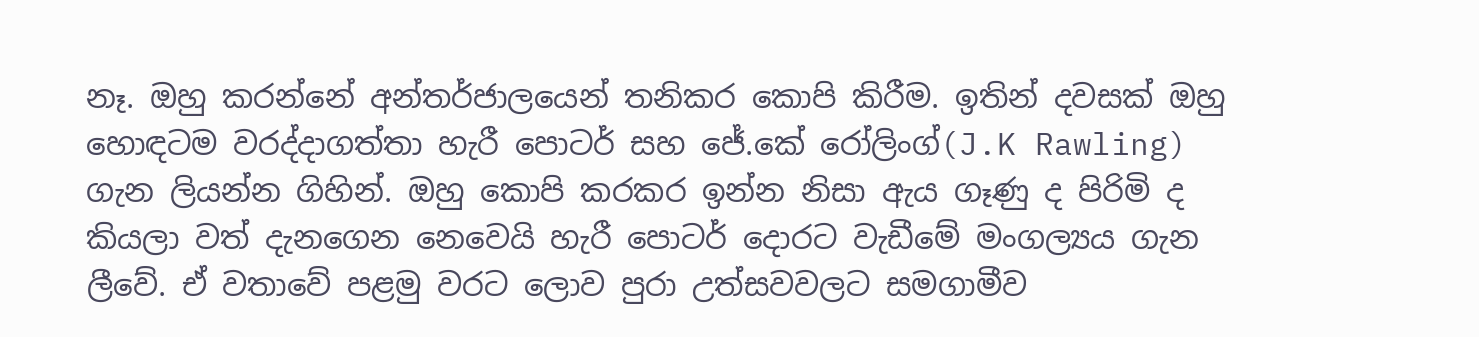නෑ. ඔහු කරන්නේ අන්තර්ජාලයෙන් තනිකර කොපි කිරීම. ඉතින් දවසක් ඔහු හොඳටම වරද්දාගත්තා හැරී පොටර් සහ ජේ.කේ රෝලිංග්(J.K Rawling) ගැන ලියන්න ගිහින්. ඔහු කොපි කරකර ඉන්න නිසා ඇය ගෑණු ද පිරිමි ද කියලා වත් දැනගෙන නෙවෙයි හැරී පොටර් දොරට වැඩීමේ මංගල්‍යය ගැන ලීවේ. ඒ වතාවේ පළමු වරට ලොව පුරා උත්සවවලට සමගාමීව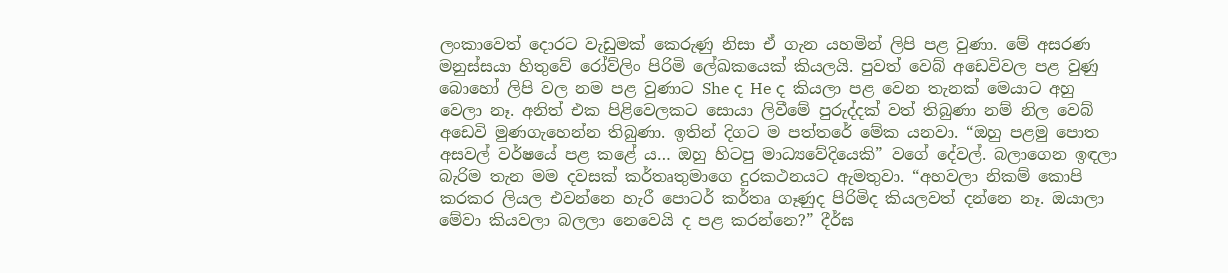ලංකාවෙත් දොරට වැඩුමක් කෙරුණු නිසා ඒ ගැන යහමින් ලිපි පළ වුණා. මේ අසරණ මනුස්සයා හිතුවේ රෝව්ලිං පිරිමි ලේඛකයෙක් කියලයි. පුවත් වෙබ් අඩෙවිවල පළ වුණු බොහෝ ලිපි වල නම පළ වුණාට She ද He ද කියලා පළ වෙන තැනක් මෙයාට අහු වෙලා නෑ. අනිත් එක පිළිවෙලකට සොයා ලිවීමේ පුරුද්දක් වත් තිබුණා නම් නිල වෙබ් අඩෙවි මුණගැහෙන්න තිබුණා. ඉතින් දිගට ම පත්තරේ මේක යනවා. “ඔහු පළමු පොත අසවල් වර්ෂයේ පළ කළේ ය… ඔහු හිටපු මාධ්‍යවේදියෙකි” වගේ දේවල්. බලාගෙන ඉඳලා බැරිම තැන මම දවසක් කර්තෘතුමාගෙ දුරකථනයට ඇමතුවා. “අහවලා නිකම් කොපි කරකර ලියල එවන්නෙ හැරී පොටර් කර්තෘ ගෑණුද පිරිමිද කියලවත් දන්නෙ නෑ. ඔයාලා මේවා කියවලා බලලා නෙවෙයි ද පළ කරන්නෙ?” දීර්ඝ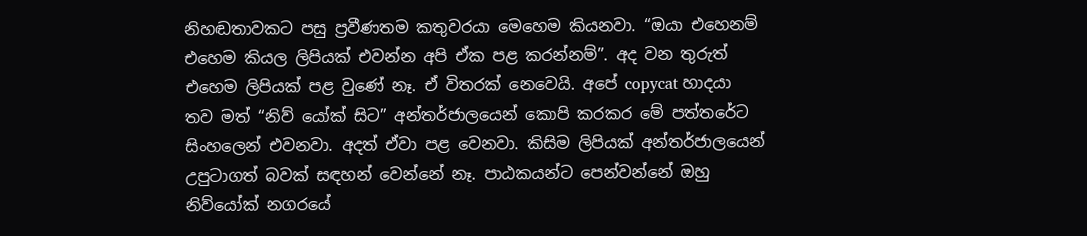නිහඬතාවකට පසු ප්‍රවීණතම කතුවරයා මෙහෙම කියනවා. “ඔයා එහෙනම් එහෙම කියල ලිපියක් එවන්න අපි ඒක පළ කරන්නම්”. අද වන තුරුත් එහෙම ලිපියක් පළ වුණේ නෑ. ඒ විතරක් නෙවෙයි. අපේ copycat හාදයා තව මත් “නිව් යෝක් සිට” අන්තර්ජාලයෙන් කොපි කරකර මේ පත්තරේට සිංහලෙන් එවනවා. අදත් ඒවා පළ වෙනවා. කිසිම ලිපියක් අන්තර්ජාලයෙන් උපුටාගත් බවක් සඳහන් වෙන්නේ නෑ. පාඨකයන්ට පෙන්වන්නේ ඔහු නිව්යෝක් නගරයේ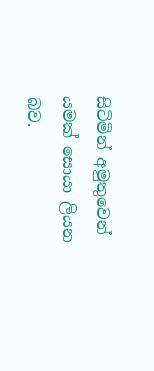සිටිමින් අමුතුවෙන් යමක් සොයා ලියන බව.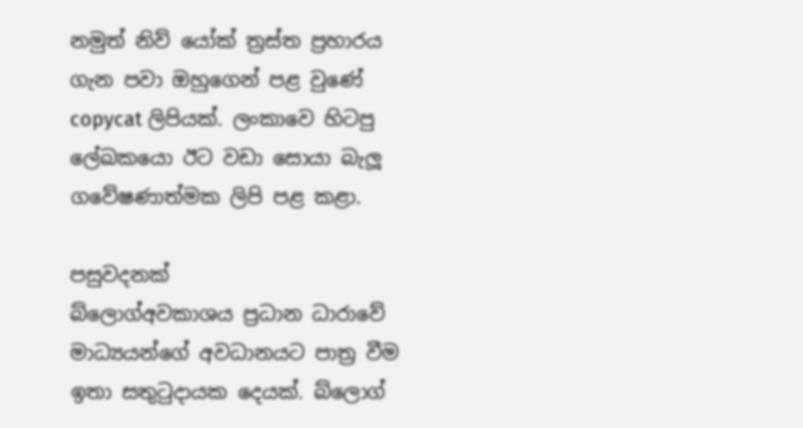නමුත් නිව් යෝක් ත්‍රස්ත ප්‍රහාරය ගැන පවා ඔහුගෙන් පළ වුණේ copycat ලිපියක්. ලංකාවෙ හිටපු ලේඛකයො ඊට වඩා සොයා බැලූ ගවේෂණාත්මක ලිපි පළ කළා.

පසුවදනක්
බ්ලොග්අවකාශය ප්‍රධාන ධාරාවේ මාධ්‍යයන්ගේ අවධානයට පාත්‍ර වීම ඉතා සතුටුදායක දෙයක්. බ්ලොග්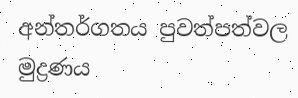අන්තර්ගතය පුවත්පත්වල මුද්‍රණය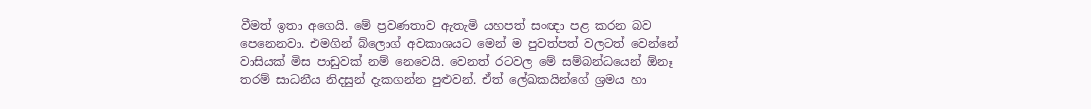වීමත් ඉතා අගෙයි. මේ ප්‍රවණතාව ඇතැමි යහපත් සංඥා පළ කරන බව පෙනෙනවා. එමගින් බ්ලොග් අවකාශයට මෙන් ම පුවත්පත් වලටත් වෙන්නේ වාසියක් මිස පාඩුවක් නම් නෙවෙයි. වෙනත් රටවල මේ සම්බන්ධයෙන් ඕනෑ තරම් සාධනීය නිදසුන් දැකගන්න පුළුවන්. ඒත් ලේඛකයින්ගේ ශ්‍රමය හා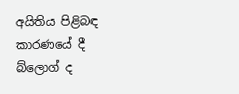අයිතිය පිළිබඳ කාරණයේ දී බ්ලොග් ද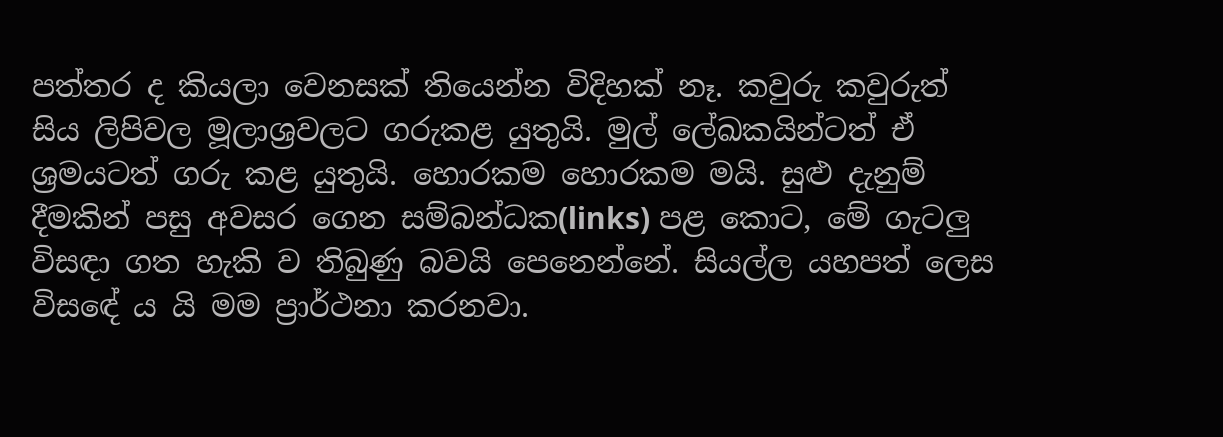පත්තර ද කියලා වෙනසක් තියෙන්න විදිහක් නෑ. කවුරු කවුරුත් සිය ලිපිවල මූලාශ්‍රවලට ගරුකළ යුතුයි. මුල් ලේඛකයින්ටත් ඒ ශ්‍රමයටත් ගරු කළ යුතුයි. හොරකම හොරකම මයි. සුළු දැනුම් දීමකින් පසු අවසර ගෙන සම්බන්ධක(links) පළ කොට, මේ ගැටලු විසඳා ගත හැකි ව තිබුණු බවයි පෙනෙන්නේ. සියල්ල යහපත් ලෙස විස‍ඳේ ය යි මම ප්‍රාර්ථනා කරනවා.